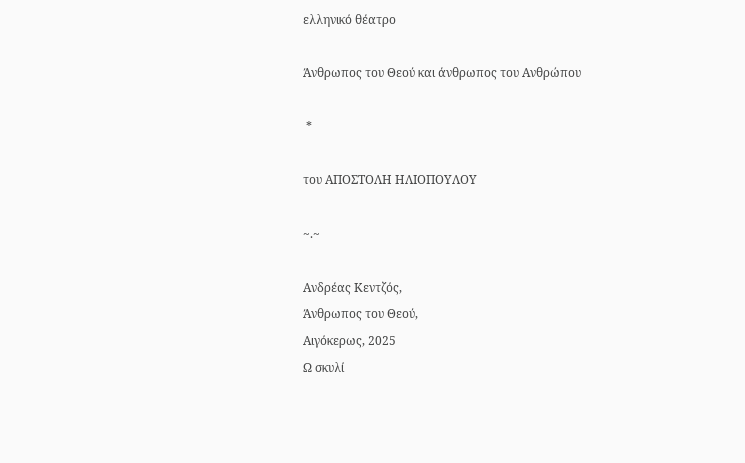ελληνικό θέατρο

Άνθρωπος του Θεού και άνθρωπος του Ανθρώπου

 *

του ΑΠΟΣΤΟΛΗ ΗΛΙΟΠΟΥΛΟΥ

~.~

Ανδρέας Κεντζός,
Άνθρωπος του Θεού,
Αιγόκερως, 2025
Ω σκυλί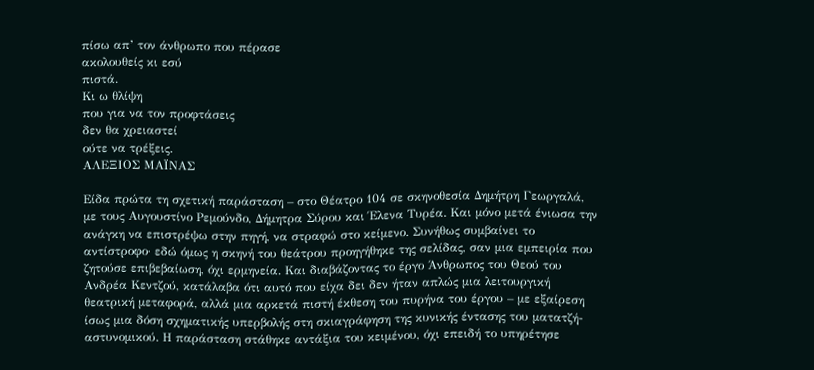πίσω απ’ τον άνθρωπο που πέρασε
ακολουθείς κι εσύ
πιστά.
Κι ω θλίψη
που για να τον προφτάσεις
δεν θα χρειαστεί
ούτε να τρέξεις.
ΑΛΕΞΙΟΣ ΜΑΪΝΑΣ

Είδα πρώτα τη σχετική παράσταση – στο Θέατρο 104 σε σκηνοθεσία Δημήτρη Γεωργαλά, με τους Αυγουστίνο Ρεμούνδο, Δήμητρα Σύρου και Έλενα Τυρέα. Και μόνο μετά ένιωσα την ανάγκη να επιστρέψω στην πηγή, να στραφώ στο κείμενο. Συνήθως συμβαίνει το αντίστροφο· εδώ όμως η σκηνή του θεάτρου προηγήθηκε της σελίδας, σαν μια εμπειρία που ζητούσε επιβεβαίωση, όχι ερμηνεία. Και διαβάζοντας το έργο Άνθρωπος του Θεού του Ανδρέα Κεντζού, κατάλαβα ότι αυτό που είχα δει δεν ήταν απλώς μια λειτουργική θεατρική μεταφορά, αλλά μια αρκετά πιστή έκθεση του πυρήνα του έργου – με εξαίρεση ίσως μια δόση σχηματικής υπερβολής στη σκιαγράφηση της κυνικής έντασης του ματατζή-αστυνομικού. Η παράσταση στάθηκε αντάξια του κειμένου, όχι επειδή το υπηρέτησε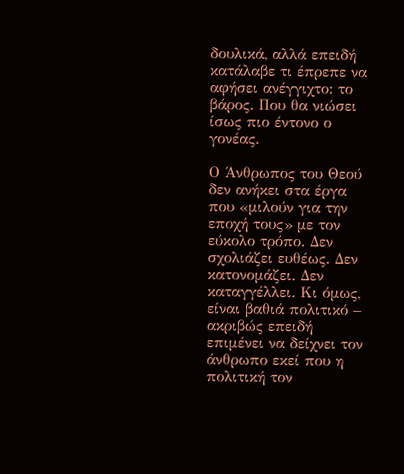δουλικά, αλλά επειδή κατάλαβε τι έπρεπε να αφήσει ανέγγιχτο: το βάρος. Που θα νιώσει ίσως πιο έντονο ο γονέας.

Ο Άνθρωπος του Θεού δεν ανήκει στα έργα που «μιλούν για την εποχή τους» με τον εύκολο τρόπο. Δεν σχολιάζει ευθέως. Δεν κατονομάζει. Δεν καταγγέλλει. Κι όμως, είναι βαθιά πολιτικό – ακριβώς επειδή επιμένει να δείχνει τον άνθρωπο εκεί που η πολιτική τον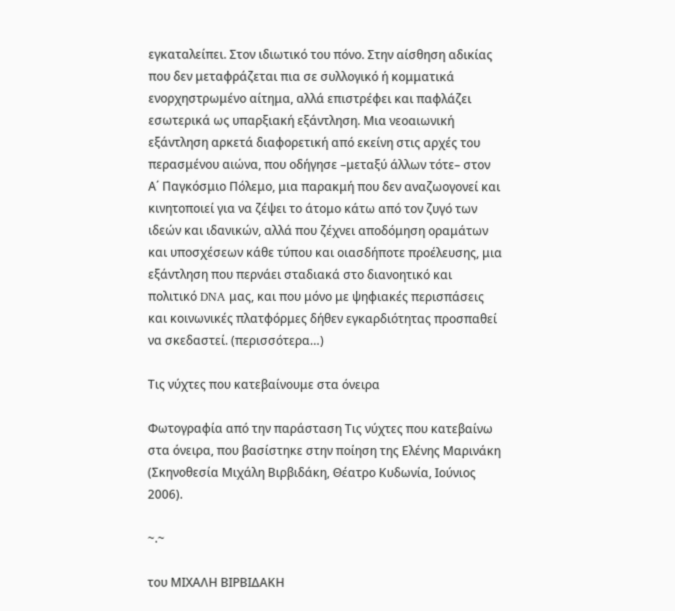εγκαταλείπει. Στον ιδιωτικό του πόνο. Στην αίσθηση αδικίας που δεν μεταφράζεται πια σε συλλογικό ή κομματικά ενορχηστρωμένο αίτημα, αλλά επιστρέφει και παφλάζει εσωτερικά ως υπαρξιακή εξάντληση. Μια νεοαιωνική εξάντληση αρκετά διαφορετική από εκείνη στις αρχές του περασμένου αιώνα, που οδήγησε –μεταξύ άλλων τότε– στον Α΄ Παγκόσμιο Πόλεμο, μια παρακμή που δεν αναζωογονεί και κινητοποιεί για να ζέψει το άτομο κάτω από τον ζυγό των ιδεών και ιδανικών, αλλά που ζέχνει αποδόμηση οραμάτων και υποσχέσεων κάθε τύπου και οιασδήποτε προέλευσης, μια εξάντληση που περνάει σταδιακά στο διανοητικό και πολιτικό DNA μας, και που μόνο με ψηφιακές περισπάσεις και κοινωνικές πλατφόρμες δήθεν εγκαρδιότητας προσπαθεί να σκεδαστεί. (περισσότερα…)

Τις νύχτες που κατεβαίνουμε στα όνειρα

Φωτογραφία από την παράσταση Τις νύχτες που κατεβαίνω στα όνειρα, που βασίστηκε στην ποίηση της Ελένης Μαρινάκη (Σκηνοθεσία Μιχάλη Βιρβιδάκη, Θέατρο Κυδωνία, Ιούνιος 2006).

~.~

του ΜΙΧΑΛΗ ΒΙΡΒΙΔΑΚΗ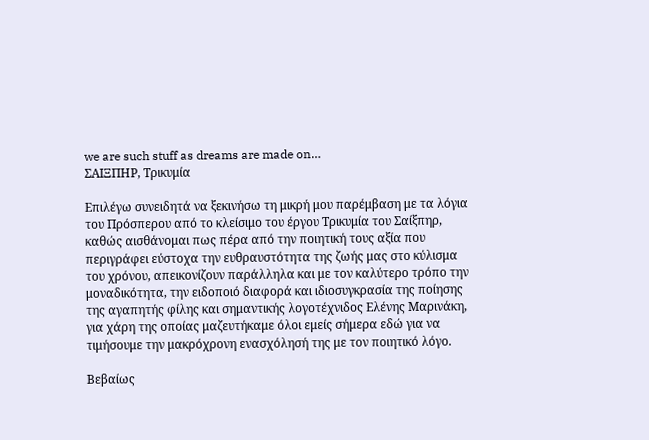we are such stuff as dreams are made on…
ΣΑΙΞΠΗΡ, Τρικυμία

Επιλέγω συνειδητά να ξεκινήσω τη μικρή μου παρέμβαση με τα λόγια του Πρόσπερου από το κλείσιμο του έργου Τρικυμία του Σαίξπηρ, καθώς αισθάνομαι πως πέρα από την ποιητική τους αξία που περιγράφει εύστοχα την ευθραυστότητα της ζωής μας στο κύλισμα του χρόνου, απεικονίζουν παράλληλα και με τον καλύτερο τρόπο την μοναδικότητα, την ειδοποιό διαφορά και ιδιοσυγκρασία της ποίησης της αγαπητής φίλης και σημαντικής λογοτέχνιδος Ελένης Μαρινάκη, για χάρη της οποίας μαζευτήκαμε όλοι εμείς σήμερα εδώ για να τιμήσουμε την μακρόχρονη ενασχόλησή της με τον ποιητικό λόγο.

Βεβαίως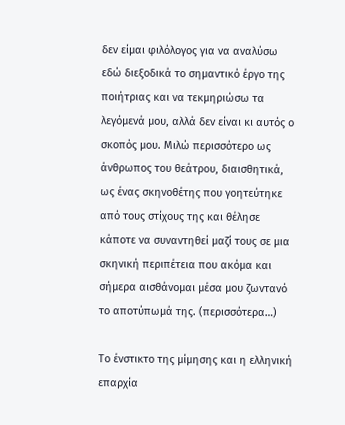δεν είμαι φιλόλογος για να αναλύσω εδώ διεξοδικά το σημαντικό έργο της ποιήτριας και να τεκμηριώσω τα λεγόμενά μου, αλλά δεν είναι κι αυτός ο σκοπός μου. Μιλώ περισσότερο ως άνθρωπος του θεάτρου, διαισθητικά, ως ένας σκηνοθέτης που γοητεύτηκε από τους στίχους της και θέλησε κάποτε να συναντηθεί μαζί τους σε μια σκηνική περιπέτεια που ακόμα και σήμερα αισθάνομαι μέσα μου ζωντανό το αποτύπωμά της. (περισσότερα…)

Το ένστικτο της μίμησης και η ελληνική επαρχία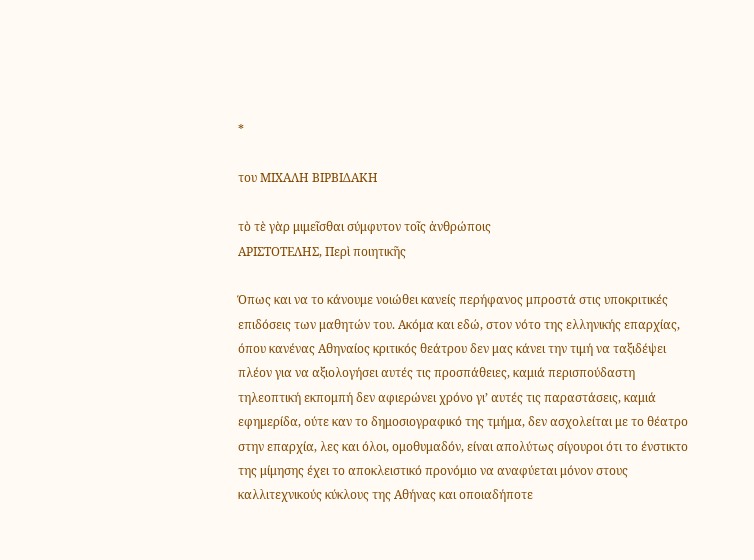*

του ΜΙΧΑΛΗ ΒΙΡΒΙΔΑΚΗ

τὸ τὲ γὰρ μιμεῖσθαι σύμφυτον τοῖς ἀνθρώποις
ΑΡΙΣΤΟΤΕΛΗΣ, Περὶ ποιητικῆς

Όπως και να το κάνουμε νοιώθει κανείς περήφανος μπροστά στις υποκριτικές επιδόσεις των μαθητών του. Ακόμα και εδώ, στον νότο της ελληνικής επαρχίας, όπου κανένας Αθηναίος κριτικός θεάτρου δεν μας κάνει την τιμή να ταξιδέψει πλέον για να αξιολογήσει αυτές τις προσπάθειες, καμιά περισπούδαστη τηλεοπτική εκπομπή δεν αφιερώνει χρόνο γι’ αυτές τις παραστάσεις, καμιά εφημερίδα, ούτε καν το δημοσιογραφικό της τμήμα, δεν ασχολείται με το θέατρο στην επαρχία, λες και όλοι, ομοθυμαδόν, είναι απολύτως σίγουροι ότι το ένστικτο της μίμησης έχει το αποκλειστικό προνόμιο να αναφύεται μόνον στους καλλιτεχνικούς κύκλους της Αθήνας και οποιαδήποτε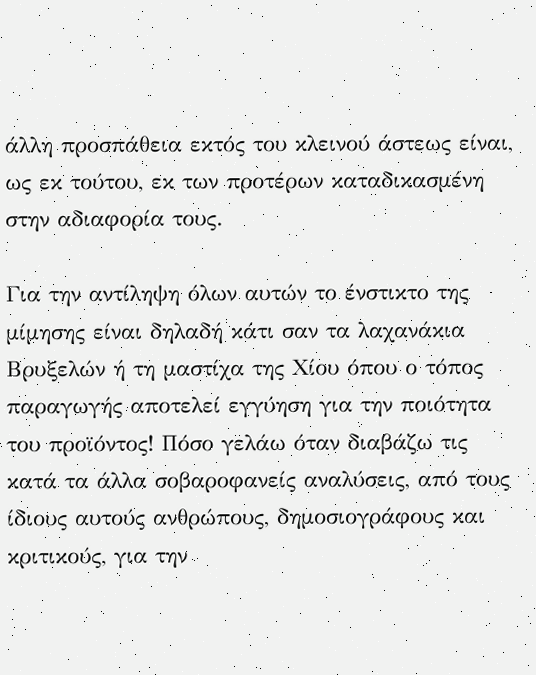άλλη προσπάθεια εκτός του κλεινού άστεως είναι, ως εκ τούτου, εκ των προτέρων καταδικασμένη στην αδιαφορία τους.

Για την αντίληψη όλων αυτών το ένστικτο της μίμησης είναι δηλαδή κάτι σαν τα λαχανάκια Βρυξελών ή τη μαστίχα της Χίου όπου ο τόπος παραγωγής αποτελεί εγγύηση για την ποιότητα του προϊόντος! Πόσο γελάω όταν διαβάζω τις κατά τα άλλα σοβαροφανείς αναλύσεις, από τους ίδιους αυτούς ανθρώπους, δημοσιογράφους και κριτικούς, για την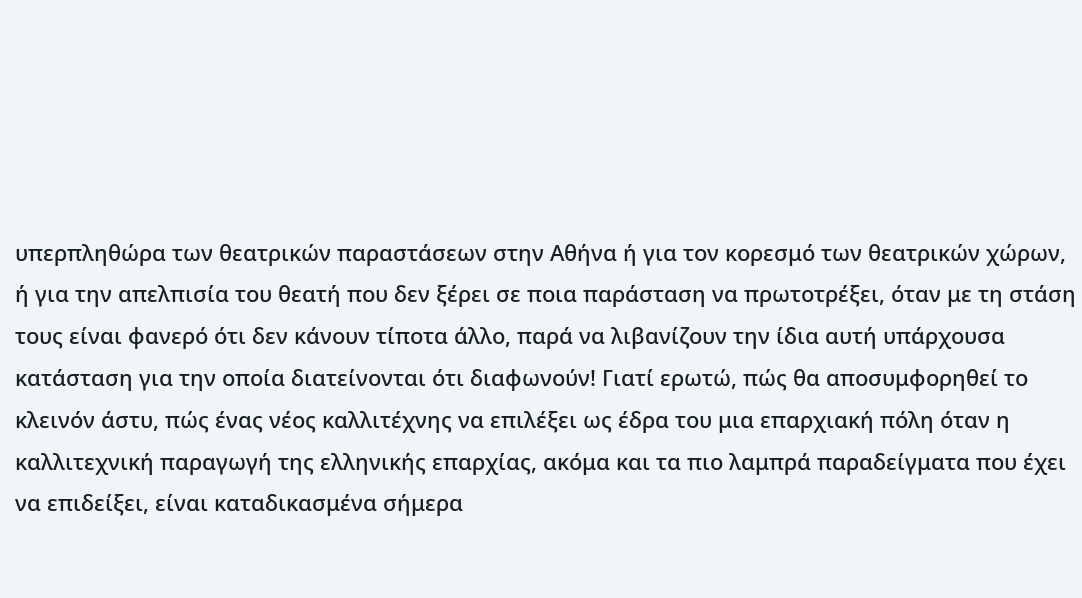υπερπληθώρα των θεατρικών παραστάσεων στην Αθήνα ή για τον κορεσμό των θεατρικών χώρων, ή για την απελπισία του θεατή που δεν ξέρει σε ποια παράσταση να πρωτοτρέξει, όταν με τη στάση τους είναι φανερό ότι δεν κάνουν τίποτα άλλο, παρά να λιβανίζουν την ίδια αυτή υπάρχουσα κατάσταση για την οποία διατείνονται ότι διαφωνούν! Γιατί ερωτώ, πώς θα αποσυμφορηθεί το κλεινόν άστυ, πώς ένας νέος καλλιτέχνης να επιλέξει ως έδρα του μια επαρχιακή πόλη όταν η καλλιτεχνική παραγωγή της ελληνικής επαρχίας, ακόμα και τα πιο λαμπρά παραδείγματα που έχει να επιδείξει, είναι καταδικασμένα σήμερα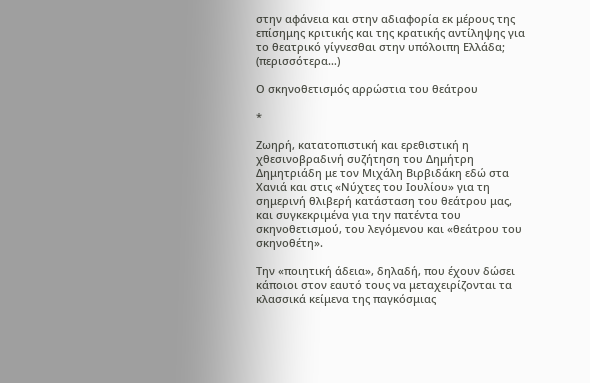στην αφάνεια και στην αδιαφορία εκ μέρους της επίσημης κριτικής και της κρατικής αντίληψης για το θεατρικό γίγνεσθαι στην υπόλοιπη Ελλάδα; (περισσότερα…)

Ο σκηνοθετισμός αρρώστια του θεάτρου

*

Ζωηρή, κατατοπιστική και ερεθιστική η χθεσινοβραδινή συζήτηση του Δημήτρη Δημητριάδη με τον Μιχάλη Βιρβιδάκη εδώ στα Χανιά και στις «Νύχτες του Ιουλίου» για τη σημερινή θλιβερή κατάσταση του θεάτρου μας, και συγκεκριμένα για την πατέντα του σκηνοθετισμού, του λεγόμενου και «θεάτρου του σκηνοθέτη».

Την «ποιητική άδεια», δηλαδή, που έχουν δώσει κάποιοι στον εαυτό τους να μεταχειρίζονται τα κλασσικά κείμενα της παγκόσμιας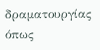δραματουργίας όπως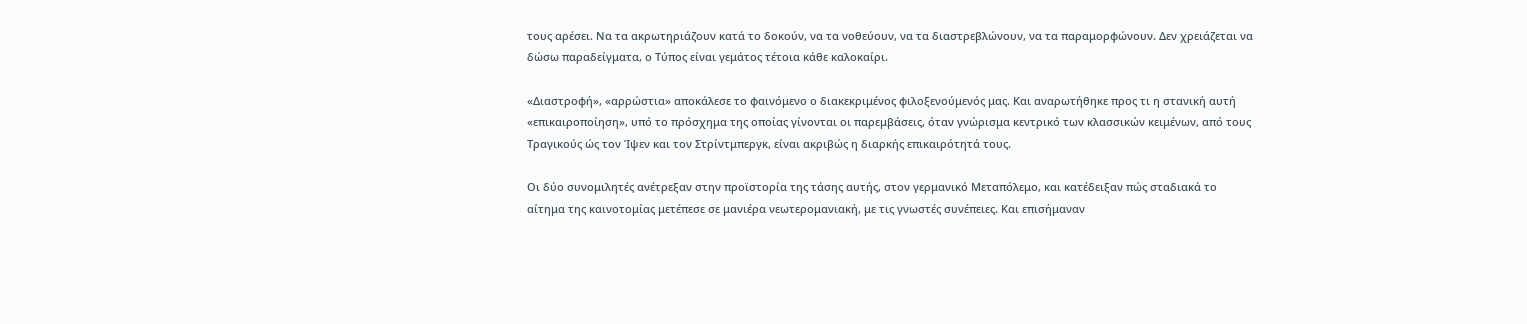τους αρέσει. Να τα ακρωτηριάζουν κατά το δοκούν, να τα νοθεύουν, να τα διαστρεβλώνουν, να τα παραμορφώνουν. Δεν χρειάζεται να δώσω παραδείγματα, ο Τύπος είναι γεμάτος τέτοια κάθε καλοκαίρι.

«Διαστροφή», «αρρώστια» αποκάλεσε το φαινόμενο ο διακεκριμένος φιλοξενούμενός μας. Και αναρωτήθηκε προς τι η στανική αυτή «επικαιροποίηση», υπό το πρόσχημα της οποίας γίνονται οι παρεμβάσεις, όταν γνώρισμα κεντρικό των κλασσικών κειμένων, από τους Τραγικούς ώς τον Ίψεν και τον Στρίντμπεργκ, είναι ακριβώς η διαρκής επικαιρότητά τους.

Οι δύο συνομιλητές ανέτρεξαν στην προϊστορία της τάσης αυτής, στον γερμανικό Μεταπόλεμο, και κατέδειξαν πώς σταδιακά το αίτημα της καινοτομίας μετέπεσε σε μανιέρα νεωτερομανιακή, με τις γνωστές συνέπειες. Και επισήμαναν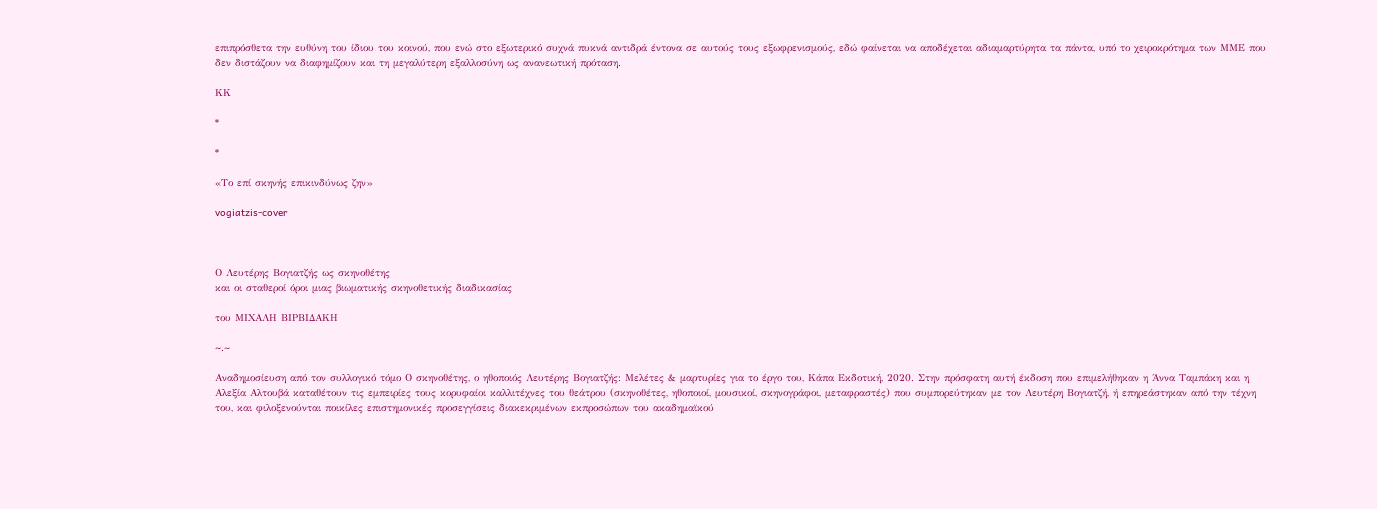επιπρόσθετα την ευθύνη του ίδιου του κοινού, που ενώ στο εξωτερικό συχνά πυκνά αντιδρά έντονα σε αυτούς τους εξωφρενισμούς, εδώ φαίνεται να αποδέχεται αδιαμαρτύρητα τα πάντα, υπό το χειροκρότημα των ΜΜΕ που δεν διστάζουν να διαφημίζουν και τη μεγαλύτερη εξαλλοσύνη ως ανανεωτική πρόταση.

ΚΚ

*

*

«Το επί σκηνής επικινδύνως ζην»

vogiatzis-cover



Ο Λευτέρης Βογιατζής ως σκηνοθέτης
και οι σταθεροί όροι μιας βιωματικής σκηνοθετικής διαδικασίας

του ΜΙΧΑΛΗ ΒΙΡΒΙΔΑΚΗ

~.~

Αναδημοσίευση από τον συλλογικό τόμο Ο σκηνοθέτης, ο ηθοποιός Λευτέρης Βογιατζής: Μελέτες & μαρτυρίες για το έργο του, Κάπα Εκδοτική, 2020. Στην πρόσφατη αυτή έκδοση που επιμελήθηκαν η Άννα Ταμπάκη και η Αλεξία Αλτουβά καταθέτουν τις εμπειρίες τους κορυφαίοι καλλιτέχνες του θεάτρου (σκηνοθέτες, ηθοποιοί, μουσικοί, σκηνογράφοι, μεταφραστές) που συμπορεύτηκαν με τον Λευτέρη Βογιατζή, ή επηρεάστηκαν από την τέχνη του, και φιλοξενούνται ποικίλες επιστημονικές προσεγγίσεις διακεκριμένων εκπροσώπων του ακαδημαϊκού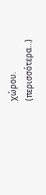χώρου.  (περισσότερα…)